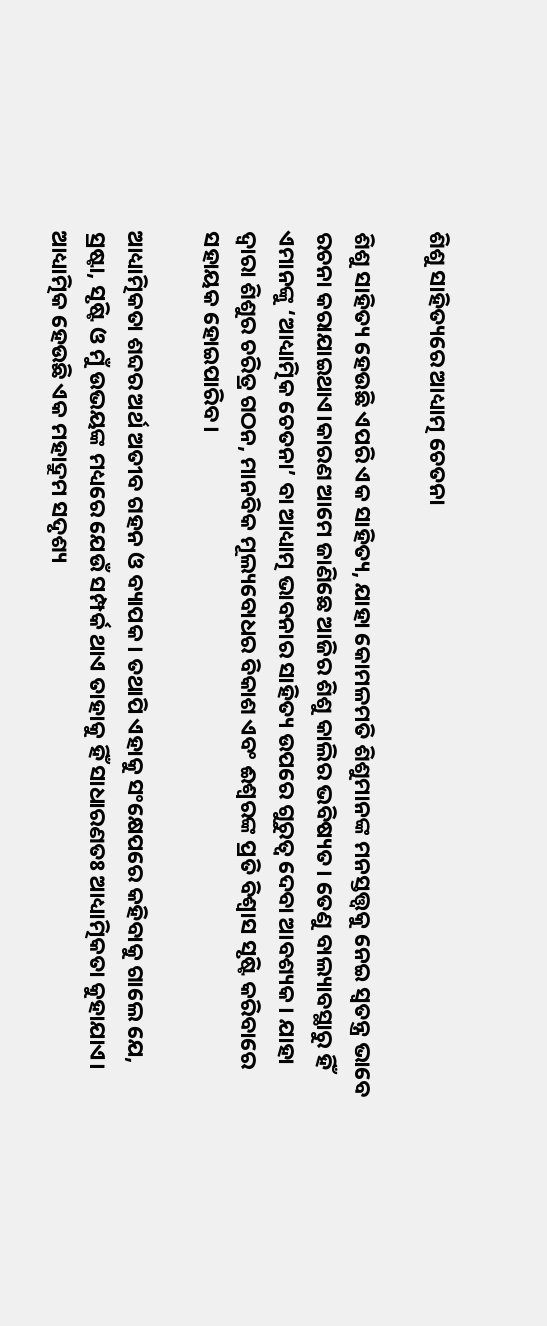ଶିଶୁ ସାହିତ୍ୟରେ ଆଧ୍ୟାତ୍ମ ଚେତନା

ଶିଶୁ ସାହିତ୍ୟ ହେଉଛି ଏପରି ଏକ ସାହିତ୍ୟ, ଯାହା କୋମଳମତି ଶିଶୁମାନଙ୍କ ମନସ୍ତତ୍ତ୍ଵକୁ ନେଇ ସ୍ୱତନ୍ତ୍ର ଭାବେ ରଚନା କରାଯାଇଥାଏ।କାରଣ ଆମେ ଜାଣିଛେ ଆଜିର ଶିଶୁ କାଲିର ଭବିଷ୍ୟତ। ତେଣୁ ବାଲ୍ୟାବସ୍ଥାରୁ ହିଁ ଏମାନଙ୍କୁ ‘ଆଧ୍ୟାତ୍ମିକ ଚେତନା’ ବା ଆଧ୍ୟାତ୍ମ ଭାବନାର ସାହିତ୍ୟ ଉପରେ ଗୁରୁତ୍ୱ ଦେବା ଆବଶ୍ୟକ। ଯାହା ଦ୍ୱାରା ଶିଶୁର ଚରିତ୍ର ଗଠନ, ମାନବିକ ମୂଲ୍ୟବୋଧର ବିକାଶ ଏବଂ ଈଶ୍ୱରଙ୍କ ପ୍ରତି ବିଶ୍ୱାସ ସୃଷ୍ଟି କରିବାରେ ସହାୟକ ହୋଇପାରିବ।

ଆଧ୍ୟାତ୍ମିକତା ଶବ୍ଦର ଅର୍ଥ ଅତୀବ ଗହନ ଓ ବ୍ୟାପକ । ତଥାପି ଏହାକୁ ସଂକ୍ଷେପରେ କହିବାକୁ ଗାଲେ ଯେ, ସ୍ରଷ୍ଟା, ସୃଷ୍ଟି ଓ ମୁଁ ଉଭୟଙ୍କ ମଧ୍ୟରେ ଯେଉଁ ସମ୍ପର୍କ ଥାଏ ତାହାକୁ ହିଁ ସାଧାରଣତଃ ଆଧ୍ୟାତ୍ମିକତା କୁହାଯାଏ। ଆଧ୍ୟାତ୍ମିକ ହେଉଛି ଏକ ମହାଦ୍ରୁମ ସଦୃଶ୍ୟ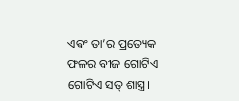ଏଵଂ ତା’ର ପ୍ରତ୍ୟେକ ଫଳର ବୀଜ ଗୋଟିଏ ଗୋଟିଏ ସତ୍ ଶାସ୍ତ୍ର।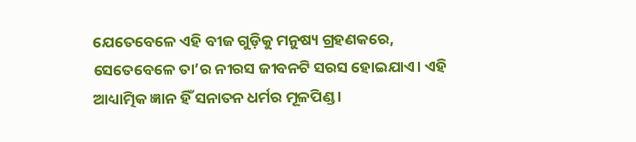ଯେତେବେଳେ ଏହି ବୀଜ ଗୁଡ଼ିକୁ ମନୁଷ୍ୟ ଗ୍ରହଣକରେ, ସେତେବେଳେ ତା’ର ନୀରସ ଜୀବନଟି ସରସ ହୋଇଯାଏ। ଏହି ଆଧ୍ୟାତ୍ମିକ ଜ୍ଞାନ ହିଁ ସନାତନ ଧର୍ମର ମୂଳପିଣ୍ଡ ।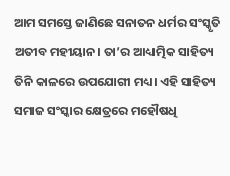ଆମ ସମସ୍ତେ ଜାଣିଛେ ସନାତନ ଧର୍ମର ସଂସ୍କୃତି ଅତୀବ ମହୀୟାନ। ତା’ର ଆଧ୍ୟାତ୍ମିକ ସାହିତ୍ୟ ତିନି କାଳରେ ଉପଯୋଗୀ ମଧ୍ୟ। ଏହି ସାହିତ୍ୟ ସମାଜ ସଂସ୍କାର କ୍ଷେତ୍ରରେ ମହୌଷଧି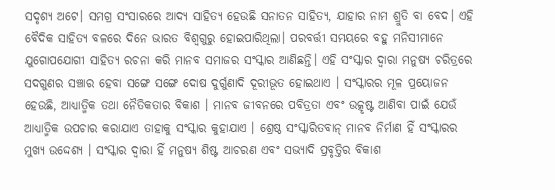ସଦୃଶ୍ୟ ଅଟେ। ସମଗ୍ର ସଂସାରରେ ଆଦ୍ୟ ସାହିତ୍ୟ ହେଉଛି ସନାତନ ସାହିତ୍ୟ, ଯାହାର ନାମ ଶ୍ରୁତି ବା ବେଦ। ଏହି ବୈଦିକ ସାହିତ୍ୟ ବଳରେ ଦିନେ ଭାରତ ବିଶ୍ଵଗୁରୁ ହୋଇପାରିଥିଲା। ପରବର୍ତ୍ତୀ ସମୟରେ ବହୁ ମନିସୀମାନେ ଯୁଗୋପଯୋଗୀ ସାହିତ୍ୟ ରଚନା କରି ମାନବ ସମାଜର ସଂସ୍କାର ଆଣିଛନ୍ତି। ଏହି ସଂସ୍କାର ଦ୍ଵାରା ମନୁଷ୍ୟ ଚରିତ୍ରରେ ସଦଗୁଣର ସଞ୍ଚାର ହେବା ସଙ୍ଗେ ସଙ୍ଗେ ଦୋଷ ଦୁର୍ଗୁଣାଦି ଦୂରୀଭୂତ ହୋଇଥାଏ । ସଂସ୍କାରର ମୂଳ ପ୍ରୟୋଜନ ହେଉଛି, ଆଧ୍ୟାତ୍ମିକ ତଥା ନୈତିକତାର ବିକାଶ । ମାନବ ଜୀବନରେ ପବିତ୍ରତା ଏବଂ ଉତ୍କୃଷ୍ଟ ଆଣିବା ପାଇଁ ଯେଉଁ ଆଧ୍ୟାତ୍ମିକ ଉପଚାର କରାଯାଏ ତାହାକୁ ସଂସ୍କାର କୁହାଯାଏ । ଶ୍ରେଷ୍ଠ ସଂସ୍କାରିତବାନ୍ ମାନବ ନିର୍ମାଣ ହିଁ ସଂସ୍କାରର ମୁଖ୍ୟ ଉଦ୍ଦେଶ୍ୟ । ସଂସ୍କାର ଦ୍ଵାରା ହିଁ ମନୁଷ୍ୟ ଶିଷ୍ଟ ଆଚରଣ ଏବଂ ସଭ୍ୟାଦି ପ୍ରବୃତ୍ତିର ବିକାଶ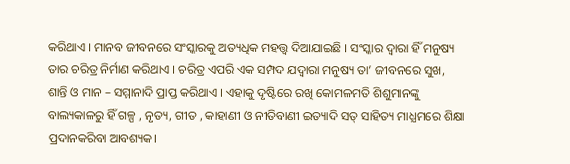କରିଥାଏ । ମାନବ ଜୀବନରେ ସଂସ୍କାରକୁ ଅତ୍ୟଧିକ ମହତ୍ତ୍ଵ ଦିଆଯାଇଛି । ସଂସ୍କାର ଦ୍ଵାରା ହିଁ ମନୁଷ୍ୟ ତାର ଚରିତ୍ର ନିର୍ମାଣ କରିଥାଏ । ଚରିତ୍ର ଏପରି ଏକ ସମ୍ପଦ ଯଦ୍ୱାରା ମନୁଷ୍ୟ ତା’ ଜୀବନରେ ସୁଖ, ଶାନ୍ତି ଓ ମାନ – ସମ୍ମାନାଦି ପ୍ରାପ୍ତ କରିଥାଏ । ଏହାକୁ ଦୃଷ୍ଟିରେ ରଖି କୋମଳମତି ଶିଶୁମାନଙ୍କୁ ବାଲ୍ୟକାଳରୁ ହିଁ ଗଳ୍ପ , ନୃତ୍ୟ, ଗୀତ , କାହାଣୀ ଓ ନୀତିବାଣୀ ଇତ୍ୟାଦି ସତ୍ ସାହିତ୍ୟ ମାଧ୍ଯମରେ ଶିକ୍ଷା ପ୍ରଦାନକରିବା ଆବଶ୍ୟକ।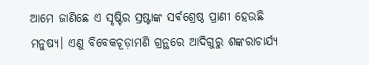ଆମେ ଜାଣିଛେ ଏ ସୃଷ୍ଟିର ସ୍ରଷ୍ଟାଙ୍କ ସର୍ଵଶ୍ରେଷ୍ଠ ପ୍ରାଣୀ ହେଉଛି ମନୁଷ୍ୟ। ଏଣୁ ବିବେକଚୂଡ଼ାମଣି ଗ୍ରନ୍ଥରେ ଆଦିଗୁରୁ ଶଙ୍କରାଚାର୍ଯ୍ୟ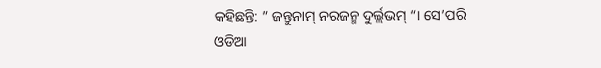କହିଛନ୍ତି: ” ଜନ୍ତୁନାମ୍ ନରଜନ୍ମ ଦୁର୍ଲ୍ଲଭମ୍ “। ସେ’ପରି ଓଡିଆ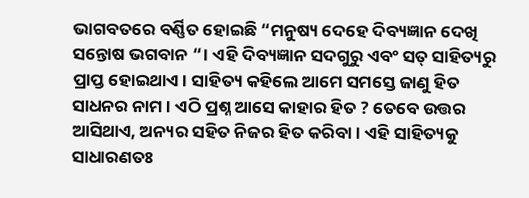ଭାଗବତରେ ବର୍ଣ୍ଣିତ ହୋଇଛି “ମନୁଷ୍ୟ ଦେହେ ଦିବ୍ୟଜ୍ଞାନ ଦେଖି ସନ୍ତୋଷ ଭଗବାନ “। ଏହି ଦିବ୍ୟଜ୍ଞାନ ସଦଗୁରୁ ଏବଂ ସତ୍ ସାହିତ୍ୟରୁ ପ୍ରାପ୍ତ ହୋଇଥାଏ। ସାହିତ୍ୟ କହିଲେ ଆମେ ସମସ୍ତେ ଜାଣୁ ହିତ ସାଧନର ନାମ। ଏଠି ପ୍ରଶ୍ନ ଆସେ କାହାର ହିତ ? ତେବେ ଉତ୍ତର ଆସିଥାଏ, ଅନ୍ୟର ସହିତ ନିଜର ହିତ କରିବା। ଏହି ସାହିତ୍ୟକୁ ସାଧାରଣତଃ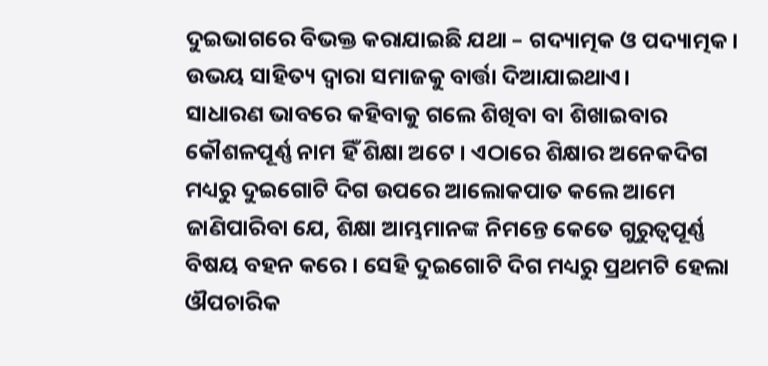ଦୁଇଭାଗରେ ବିଭକ୍ତ କରାଯାଇଛି ଯଥା – ଗଦ୍ୟାତ୍ମକ ଓ ପଦ୍ୟାତ୍ମକ। ଉଭୟ ସାହିତ୍ୟ ଦ୍ଵାରା ସମାଜକୁ ବାର୍ତ୍ତା ଦିଆଯାଇଥାଏ।
ସାଧାରଣ ଭାବରେ କହିବାକୁ ଗଲେ ଶିଖିବା ବା ଶିଖାଇବାର କୌଶଳପୂର୍ଣ୍ଣ ନାମ ହିଁ ଶିକ୍ଷା ଅଟେ । ଏଠାରେ ଶିକ୍ଷାର ଅନେକଦିଗ ମଧ୍ୟରୁ ଦୁଇଗୋଟି ଦିଗ ଉପରେ ଆଲୋକପାତ କଲେ ଆମେ ଜାଣିପାରିବା ଯେ, ଶିକ୍ଷା ଆମ୍ଭମାନଙ୍କ ନିମନ୍ତେ କେତେ ଗୁରୁତ୍ୱପୂର୍ଣ୍ଣ ବିଷୟ ବହନ କରେ । ସେହି ଦୁଇଗୋଟି ଦିଗ ମଧ୍ୟରୁ ପ୍ରଥମଟି ହେଲା ଔପଚାରିକ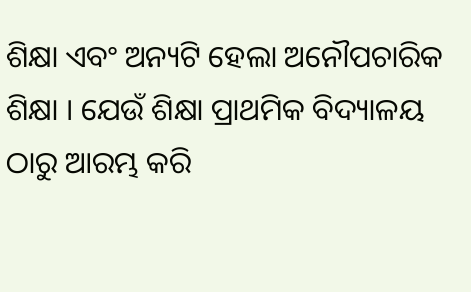ଶିକ୍ଷା ଏବଂ ଅନ୍ୟଟି ହେଲା ଅନୌପଚାରିକ ଶିକ୍ଷା । ଯେଉଁ ଶିକ୍ଷା ପ୍ରାଥମିକ ବିଦ୍ୟାଳୟ ଠାରୁ ଆରମ୍ଭ କରି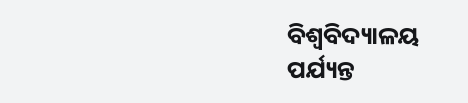ବିଶ୍ବବିଦ୍ୟାଳୟ ପର୍ଯ୍ୟନ୍ତ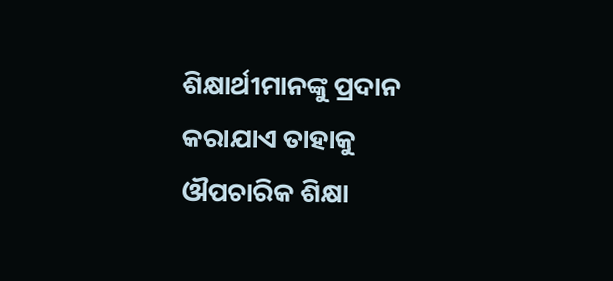ଶିକ୍ଷାର୍ଥୀମାନଙ୍କୁ ପ୍ରଦାନ କରାଯାଏ ତାହାକୁ ଔପଚାରିକ ଶିକ୍ଷା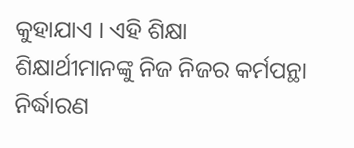କୁହାଯାଏ । ଏହି ଶିକ୍ଷା ଶିକ୍ଷାର୍ଥୀମାନଙ୍କୁ ନିଜ ନିଜର କର୍ମପନ୍ଥା ନିର୍ଦ୍ଧାରଣ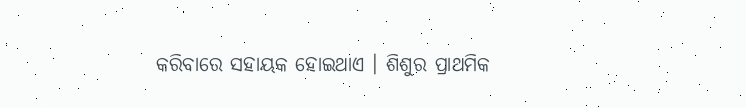କରିବାରେ ସହାୟକ ହୋଇଥାଏ । ଶିଶୁର ପ୍ରାଥମିକ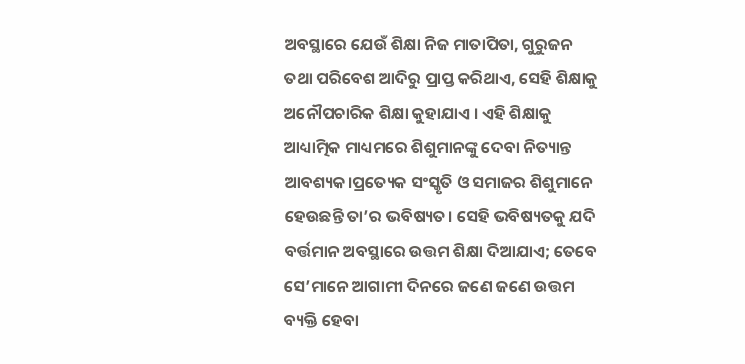ଅବସ୍ଥାରେ ଯେଉଁ ଶିକ୍ଷା ନିଜ ମାତାପିତା, ଗୁରୁଜନ ତଥା ପରିବେଶ ଆଦିରୁ ପ୍ରାପ୍ତ କରିଥାଏ, ସେହି ଶିକ୍ଷାକୁ ଅନୌପଚାରିକ ଶିକ୍ଷା କୁହାଯାଏ । ଏହି ଶିକ୍ଷାକୁ ଆଧ୍ୟାତ୍ମିକ ମାଧ୍ୟମରେ ଶିଶୁମାନଙ୍କୁ ଦେବା ନିତ୍ୟାନ୍ତ ଆବଶ୍ୟକ।ପ୍ରତ୍ୟେକ ସଂସ୍କୃତି ଓ ସମାଜର ଶିଶୁମାନେ ହେଉଛନ୍ତି ତା’ର ଭବିଷ୍ୟତ। ସେହି ଭବିଷ୍ୟତକୁ ଯଦି ବର୍ତ୍ତମାନ ଅବସ୍ଥାରେ ଉତ୍ତମ ଶିକ୍ଷା ଦିଆଯାଏ; ତେବେ ସେ’ମାନେ ଆଗାମୀ ଦିନରେ ଜଣେ ଜଣେ ଉତ୍ତମ ବ୍ୟକ୍ତି ହେବା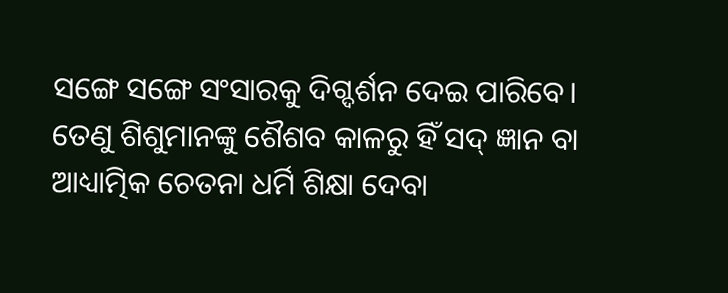ସଙ୍ଗେ ସଙ୍ଗେ ସଂସାରକୁ ଦିଗ୍ଦର୍ଶନ ଦେଇ ପାରିବେ। ତେଣୁ ଶିଶୁମାନଙ୍କୁ ଶୈଶବ କାଳରୁ ହିଁ ସଦ୍ ଜ୍ଞାନ ବା ଆଧ୍ୟାତ୍ମିକ ଚେତନା ଧର୍ମି ଶିକ୍ଷା ଦେବା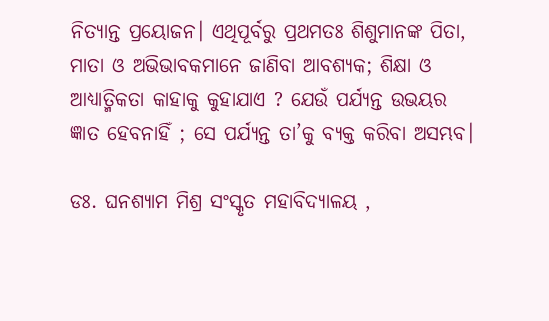ନିତ୍ୟାନ୍ତ ପ୍ରୟୋଜନ। ଏଥିପୂର୍ବରୁ ପ୍ରଥମତଃ ଶିଶୁମାନଙ୍କ ପିତା, ମାତା ଓ ଅଭିଭାବକମାନେ ଜାଣିବା ଆବଶ୍ୟକ; ଶିକ୍ଷା ଓ ଆଧ୍ୟାତ୍ମିକତା କାହାକୁ କୁହାଯାଏ ? ଯେଉଁ ପର୍ଯ୍ୟନ୍ତ ଉଭୟର ଜ୍ଞାତ ହେବନାହିଁ ; ସେ ପର୍ଯ୍ୟନ୍ତ ତା’କୁ ବ୍ୟକ୍ତ କରିବା ଅସମ୍ଭବ।

ଡଃ. ଘନଶ୍ୟାମ ମିଶ୍ର ସଂସ୍କୃତ ମହାବିଦ୍ୟାଳୟ ,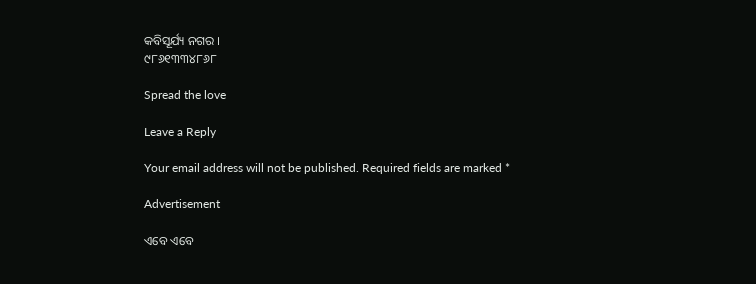କବିସୂର୍ଯ୍ୟ ନଗର ।
୯୮୬୧୩୩୪୮୬୮

Spread the love

Leave a Reply

Your email address will not be published. Required fields are marked *

Advertisement

ଏବେ ଏବେ